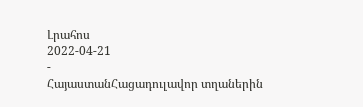Լրահոս
2022-04-21
-
ՀայաստանՀացադուլավոր տղաներին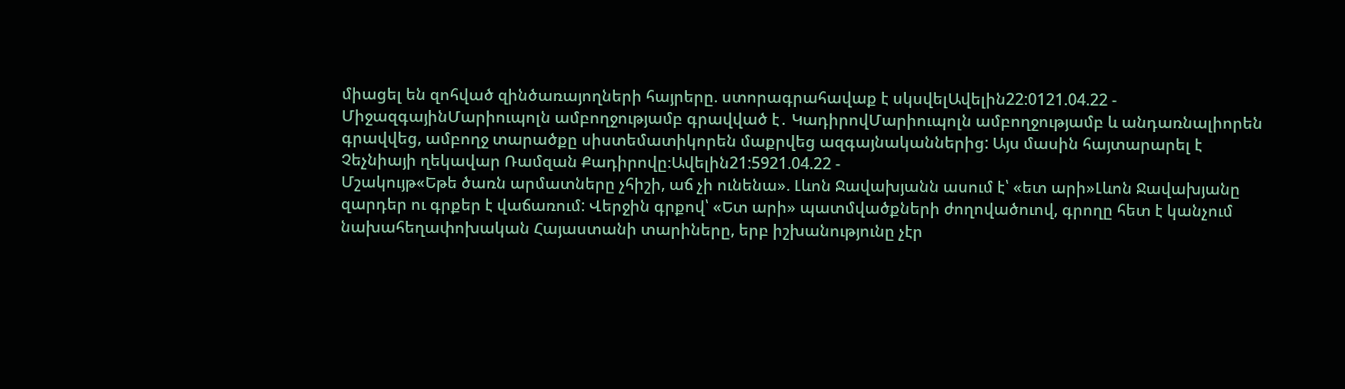միացել են զոհված զինծառայողների հայրերը. ստորագրահավաք է սկսվելԱվելին22:0121.04.22 -
ՄիջազգայինՄարիուպոլն ամբողջությամբ գրավված է․ ԿադիրովՄարիուպոլն ամբողջությամբ և անդառնալիորեն գրավվեց, ամբողջ տարածքը սիստեմատիկորեն մաքրվեց ազգայնականներից: Այս մասին հայտարարել է Չեչնիայի ղեկավար Ռամզան Քադիրովը։Ավելին21:5921.04.22 -
Մշակույթ«Եթե ծառն արմատները չհիշի, աճ չի ունենա». Լևոն Ջավախյանն ասում է՝ «ետ արի»Լևոն Ջավախյանը զարդեր ու գրքեր է վաճառում: Վերջին գրքով՝ «Ետ արի» պատմվածքների ժողովածուով, գրողը հետ է կանչում նախահեղափոխական Հայաստանի տարիները, երբ իշխանությունը չէր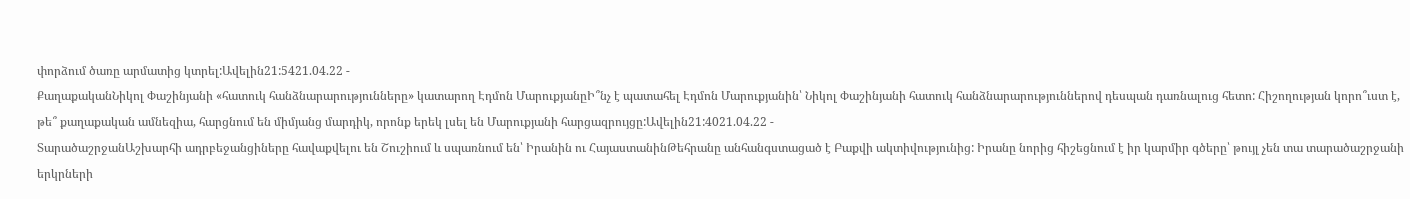փորձում ծառը արմատից կտրել:Ավելին21:5421.04.22 -
ՔաղաքականՆիկոլ Փաշինյանի «հատուկ հանձնարարությունները» կատարող Էդմոն ՄարուքյանըԻ՞նչ է պատահել Էդմոն Մարուքյանին՝ Նիկոլ Փաշինյանի հատուկ հանձնարարություններով դեսպան դառնալուց հետո: Հիշողության կորո՞ւստ է, թե՞ քաղաքական ամնեզիա, հարցնում են միմյանց մարդիկ, որոնք երեկ լսել են Մարուքյանի հարցազրույցը:Ավելին21:4021.04.22 -
ՏարածաշրջանԱշխարհի ադրբեջանցիները հավաքվելու են Շուշիում և սպառնում են՝ Իրանին ու ՀայաստանինԹեհրանը անհանգստացած է Բաքվի ակտիվությունից: Իրանը նորից հիշեցնում է իր կարմիր գծերը՝ թույլ չեն տա տարածաշրջանի երկրների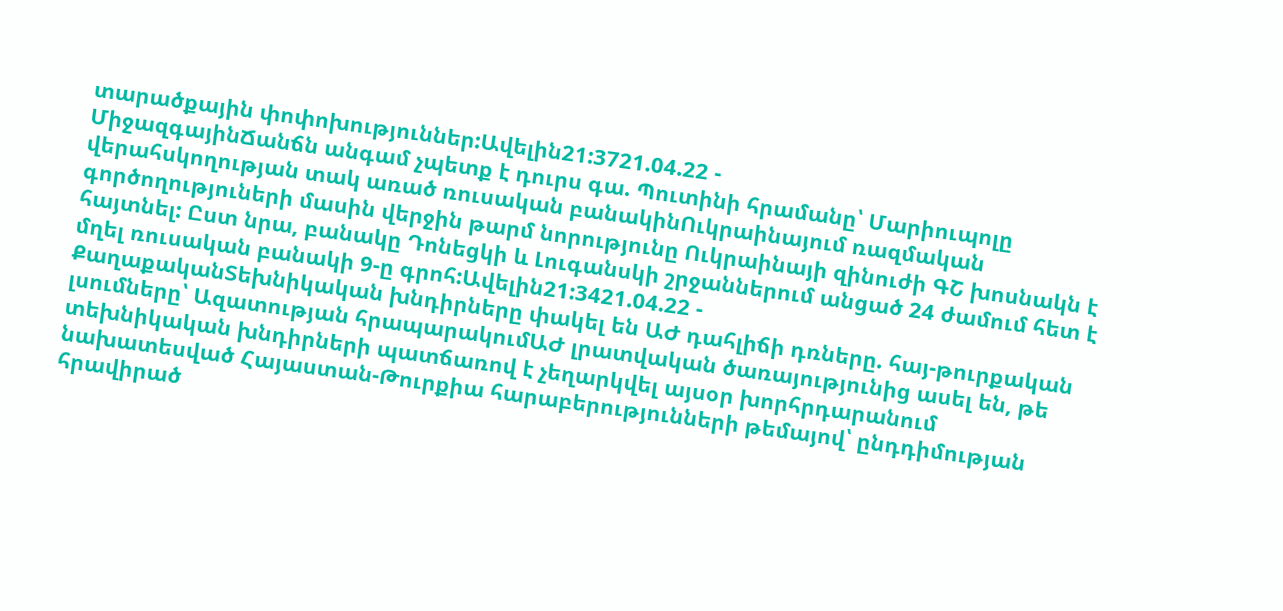տարածքային փոփոխություններ:Ավելին21:3721.04.22 -
ՄիջազգայինՃանճն անգամ չպետք է դուրս գա. Պուտինի հրամանը՝ Մարիուպոլը վերահսկողության տակ առած ռուսական բանակինՈւկրաինայում ռազմական գործողություների մասին վերջին թարմ նորությունը Ուկրաինայի զինուժի ԳՇ խոսնակն է հայտնել: Ըստ նրա, բանակը Դոնեցկի և Լուգանսկի շրջաններում անցած 24 ժամում հետ է մղել ռուսական բանակի 9-ը գրոհ:Ավելին21:3421.04.22 -
ՔաղաքականՏեխնիկական խնդիրները փակել են ԱԺ դահլիճի դռները. հայ-թուրքական լսումները՝ Ազատության հրապարակումԱԺ լրատվական ծառայությունից ասել են, թե տեխնիկական խնդիրների պատճառով է չեղարկվել այսօր խորհրդարանում նախատեսված Հայաստան-Թուրքիա հարաբերությունների թեմայով՝ ընդդիմության հրավիրած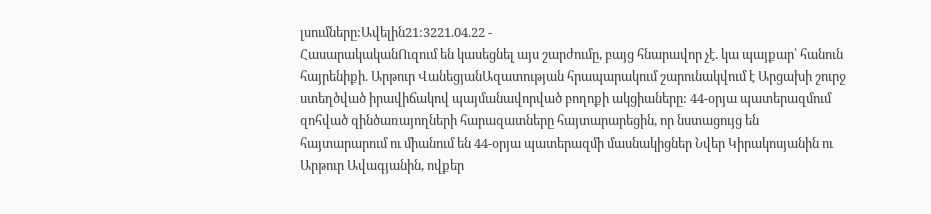լսումները:Ավելին21:3221.04.22 -
ՀասարակականՈւզում են կասեցնել այս շարժումը, բայց հնարավոր չէ. կա պայքար՝ հանուն հայրենիքի. Արթուր ՎանեցյանԱզատության հրապարակում շարունակվում է Արցախի շուրջ ստեղծված իրավիճակով պայմանավորված բողոքի ակցիաները: 44-օրյա պատերազմում զոհված զինծառայողների հարազատները հայտարարեցին, որ նստացույց են հայտարարում ու միանում են 44-օրյա պատերազմի մասնակիցներ Նվեր Կիրակոսյանին ու Արթուր Ավագյանին, ովքեր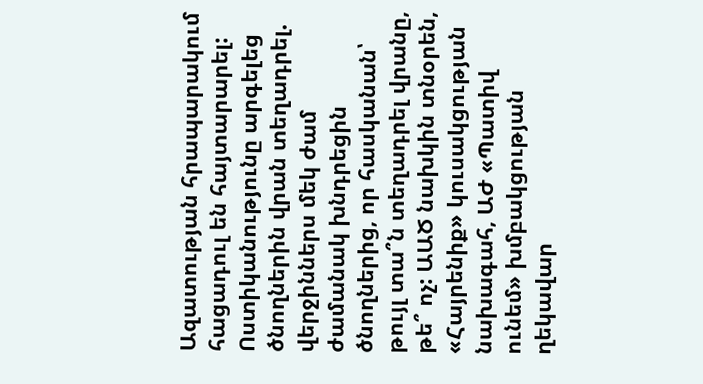Ազատության հրապարակում հացադուլ են հայտարարել: Ոստիկանությունը արգելեց ծնողներին վրան տեղադրել. վերջիններս մեկ ժամ ժամանակ խնդրեցին ծնողներից, որ հասկանան՝ թույլ տա՞ն տեղադրել վրանը, թե՞ ոչ: ԱԱԾ նախկին տնօրեն, «Հայրենիք» կուսակցության նախագահ, ԱԺ «Պատիվ ունեմ» խմբակցության ղեկավար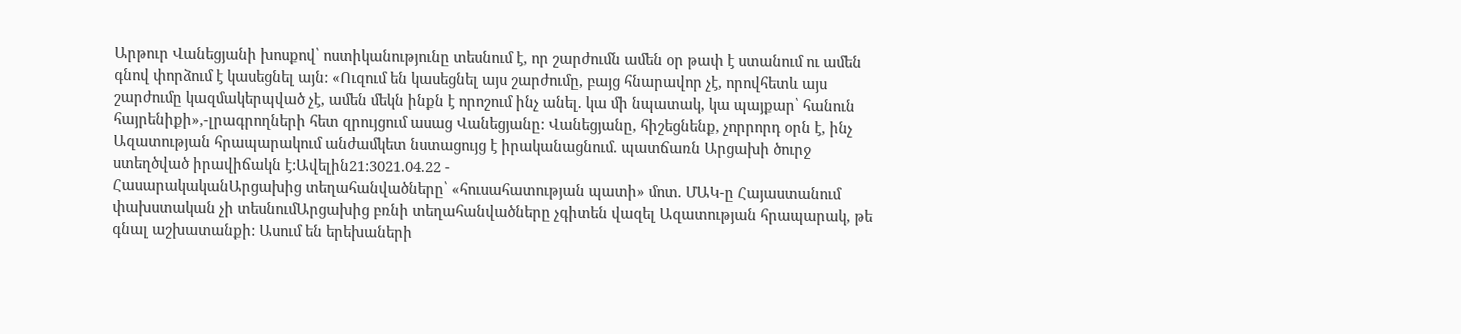Արթուր Վանեցյանի խոսքով՝ ոստիկանությունը տեսնում է, որ շարժումն ամեն օր թափ է ստանում ու ամեն գնով փորձում է կասեցնել այն: «Ուզում են կասեցնել այս շարժումը, բայց հնարավոր չէ, որովհետև այս շարժումը կազմակերպված չէ, ամեն մեկն ինքն է որոշում ինչ անել. կա մի նպատակ, կա պայքար՝ հանուն հայրենիքի»,-լրագրողների հետ զրույցում ասաց Վանեցյանը: Վանեցյանը, հիշեցնենք, չորրորդ օրն է, ինչ Ազատության հրապարակում անժամկետ նստացույց է իրականացնում. պատճառն Արցախի ծուրջ ստեղծված իրավիճակն է:Ավելին21:3021.04.22 -
ՀասարակականԱրցախից տեղահանվածները՝ «հուսահատության պատի» մոտ. ՄԱԿ-ը Հայաստանում փախստական չի տեսնումԱրցախից բռնի տեղահանվածները չգիտեն վազել Ազատության հրապարակ, թե գնալ աշխատանքի: Ասում են երեխաների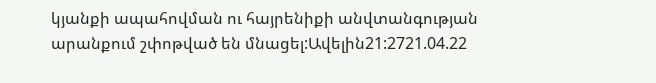կյանքի ապահովման ու հայրենիքի անվտանգության արանքում շփոթված են մնացել:Ավելին21:2721.04.22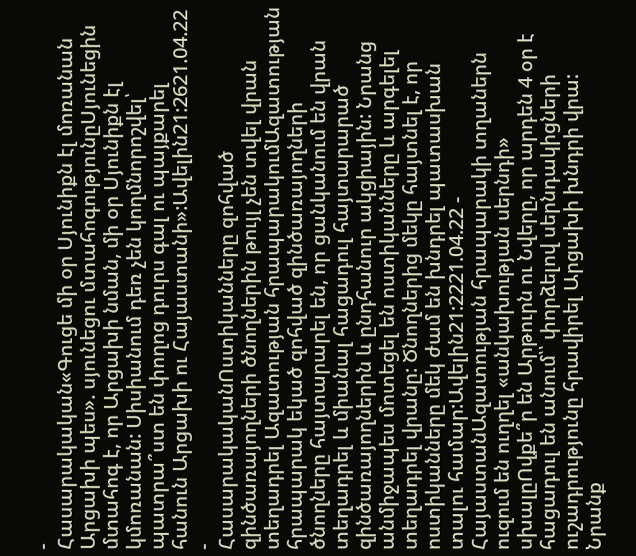-
Հասարակական«Գուցե մի օր Սյունիքն էլ մոռանան Արցախի պես». սյունեցու մտահոգությունըՍյունեցին մտահոգ է, որ Արցախի նման, մի օր Սյունիքն էլ կմոռանան: Սիսիանում դեռ չեն կողմնորոշվել՝ պատրա՞ստ են փողոց դուրս գալ ու պայքարել հանուն Արցախի ու Հայաստանի»:Ավելին21:2621.04.22 -
ՀասարակականՈստիկանները զոհված զինծառայողների ծնողներին թույլ չեն տվել վրան տեղադրել Ազատության հրապարակումԱզատության հրապարակ եկած զոհված զինծառայողների ծնողները հայտարարել են, որ ցանկանում են վրան տեղադրել և միանալ հացադուլ հայտարարած զինծառայողներին և ընդհանուր ակցիային: Նրանց անմիջապես մոտեցել են ոստիկանները և արգելել տեղադրել վրանը: Ծնողներից մեկը հայտնել է, որ ոստիկանները մեկ ժամ են խնդրել պատասխան տալու համար:Ավելին21:2221.04.22 -
ՀայաստանԱզատության հրապարակի տղաներն ուզում են ուղղել «անկախության սերնդի» սխալըՈվքե՞ր են Արթուրն ու Նվերը, որ արդեն 4 օր է հացադուլ են անում՝՝ փորձելով սերնդակիցների ուշադրությունը հրավիրել Արցախի խնդրի վրա: Նրանք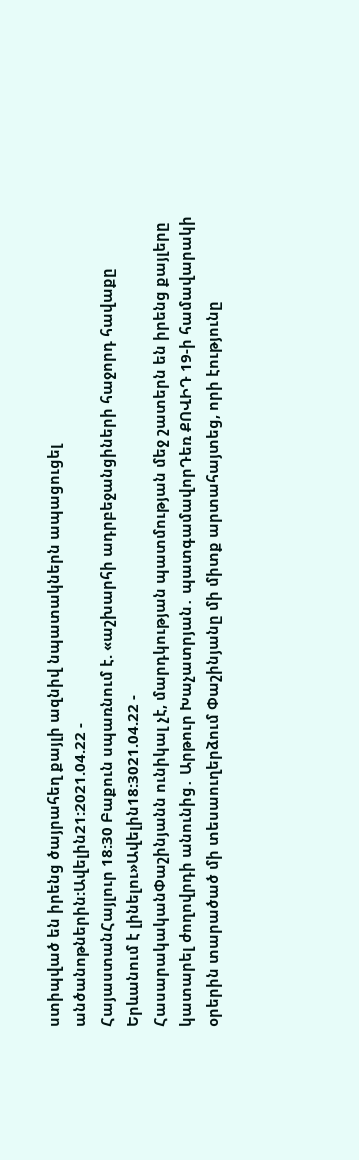ստիպված են իրենց ծայրահեղ քայլի ազնիվ նպատակներն ապացուցել անծանոթներին:Ավելին21:2021.04.22 -
ՀայաստանՀայլուր 18:30 Բաքուն սպառնում է. «աշխարհի ադրբեջանցիների հաջորդ հավաքը Երևանում է լինելու»Ավելին18:3021.04.22 -
ՀասարակականՓաշինյանն ունիկալ չէ, մարդկության պատմության մեջ շատերն են իրենց քայլերը կատարել ժողովրդի անունից․ Արթուր Խաչատրյան․ պատգամավորԴեռ ՔՈՎԻԴ 19-ի համավարակի օրերին տարածած մի տեսաուղերձում Փաշինյանը մի միտք արտահայտեց, որի էությունը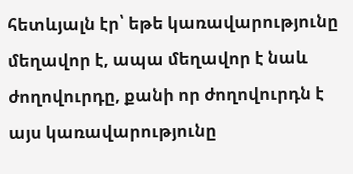հետևյալն էր՝ եթե կառավարությունը մեղավոր է, ապա մեղավոր է նաև ժողովուրդը, քանի որ ժողովուրդն է այս կառավարությունը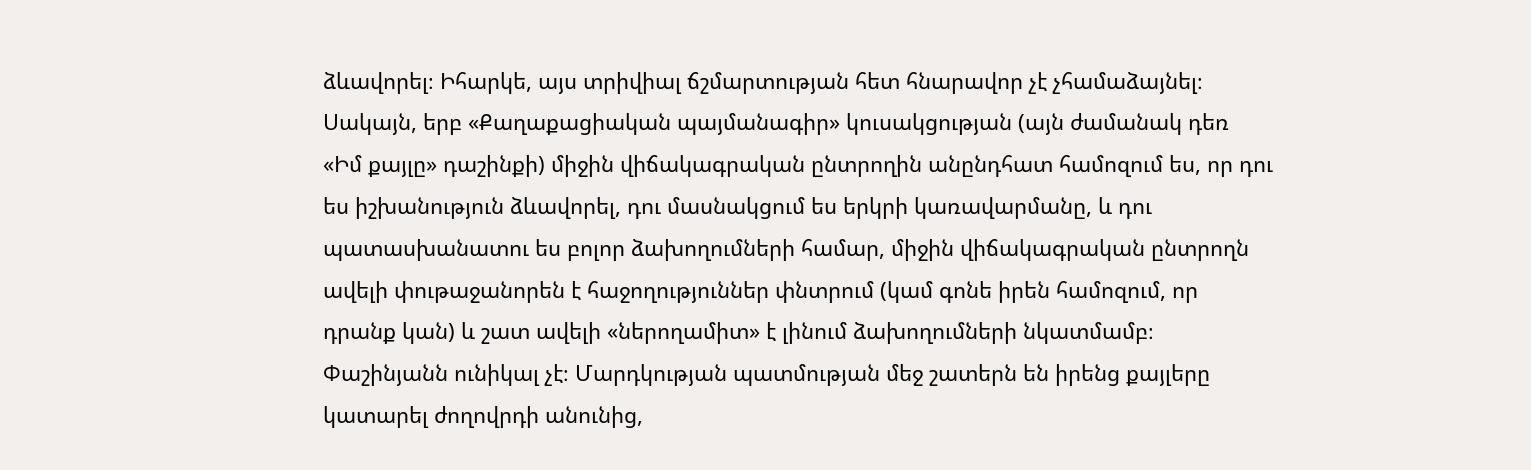ձևավորել։ Իհարկե, այս տրիվիալ ճշմարտության հետ հնարավոր չէ չհամաձայնել։ Սակայն, երբ «Քաղաքացիական պայմանագիր» կուսակցության (այն ժամանակ դեռ «Իմ քայլը» դաշինքի) միջին վիճակագրական ընտրողին անընդհատ համոզում ես, որ դու ես իշխանություն ձևավորել, դու մասնակցում ես երկրի կառավարմանը, և դու պատասխանատու ես բոլոր ձախողումների համար, միջին վիճակագրական ընտրողն ավելի փութաջանորեն է հաջողություններ փնտրում (կամ գոնե իրեն համոզում, որ դրանք կան) և շատ ավելի «ներողամիտ» է լինում ձախողումների նկատմամբ։ Փաշինյանն ունիկալ չէ։ Մարդկության պատմության մեջ շատերն են իրենց քայլերը կատարել ժողովրդի անունից,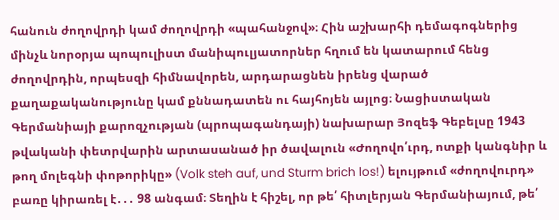հանուն ժողովրդի կամ ժողովրդի «պահանջով»։ Հին աշխարհի դեմագոգներից մինչև նորօրյա պոպուլիստ մանիպուլյատորներ հղում են կատարում հենց ժողովրդին, որպեսզի հիմնավորեն, արդարացնեն իրենց վարած քաղաքականությունը կամ քննադատեն ու հայհոյեն այլոց։ Նացիստական Գերմանիայի քարոզչության (պրոպագանդայի) նախարար Յոզեֆ Գեբելսը 1943 թվականի փետրվարին արտասանած իր ծավալուն «Ժողովո՛ւրդ, ոտքի կանգնիր և թող մոլեգնի փոթորիկը» (Volk steh auf, und Sturm brich los!) ելույթում «ժողովուրդ» բառը կիրառել է․․․ 98 անգամ։ Տեղին է հիշել, որ թե՛ հիտլերյան Գերմանիայում, թե՛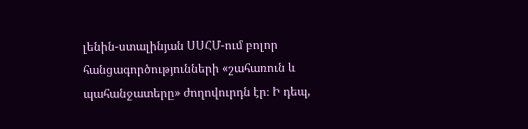լենին-ստալինյան ՍՍՀՄ-ում բոլոր հանցագործությունների «շահառուն և պահանջատերը» ժողովուրդն էր։ Ի դեպ,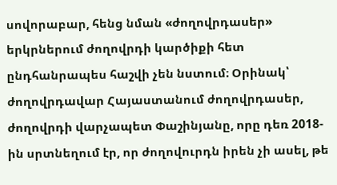սովորաբար, հենց նման «ժողովրդասեր» երկրներում ժողովրդի կարծիքի հետ ընդհանրապես հաշվի չեն նստում։ Օրինակ՝ ժողովրդավար Հայաստանում ժողովրդասեր, ժողովրդի վարչապետ Փաշինյանը, որը դեռ 2018-ին սրտնեղում էր, որ ժողովուրդն իրեն չի ասել, թե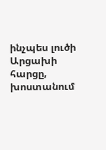ինչպես լուծի Արցախի հարցը, խոստանում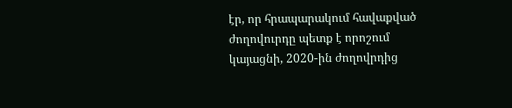էր, որ հրապարակում հավաքված ժողովուրդը պետք է որոշում կայացնի, 2020-ին ժողովրդից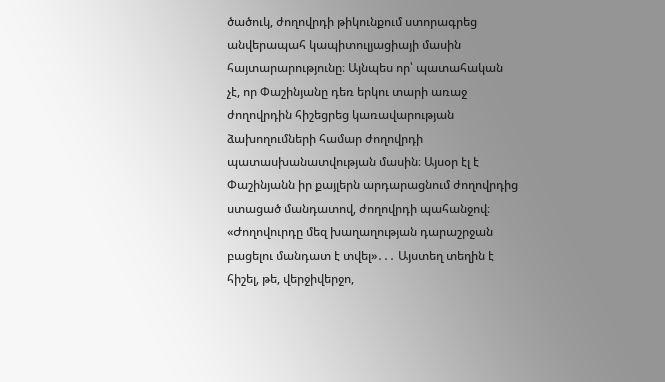ծածուկ, ժողովրդի թիկունքում ստորագրեց անվերապահ կապիտուլյացիայի մասին հայտարարությունը։ Այնպես որ՝ պատահական չէ, որ Փաշինյանը դեռ երկու տարի առաջ ժողովրդին հիշեցրեց կառավարության ձախողումների համար ժողովրդի պատասխանատվության մասին։ Այսօր էլ է Փաշինյանն իր քայլերն արդարացնում ժողովրդից ստացած մանդատով, ժողովրդի պահանջով։ «Ժողովուրդը մեզ խաղաղության դարաշրջան բացելու մանդատ է տվել»․․․ Այստեղ տեղին է հիշել, թե, վերջիվերջո,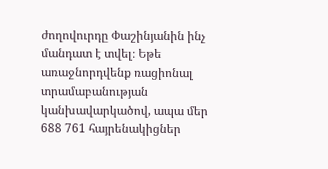ժողովուրդը Փաշինյանին ինչ մանդատ է տվել։ Եթե առաջնորդվենք ռացիոնալ տրամաբանության կանխավարկածով, ապա մեր 688 761 հայրենակիցներ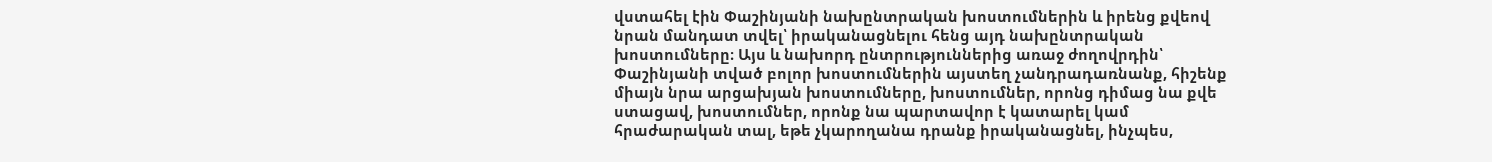վստահել էին Փաշինյանի նախընտրական խոստումներին և իրենց քվեով նրան մանդատ տվել՝ իրականացնելու հենց այդ նախընտրական խոստումները։ Այս և նախորդ ընտրություններից առաջ ժողովրդին՝ Փաշինյանի տված բոլոր խոստումներին այստեղ չանդրադառնանք, հիշենք միայն նրա արցախյան խոստումները, խոստումներ, որոնց դիմաց նա քվե ստացավ, խոստումներ, որոնք նա պարտավոր է կատարել կամ հրաժարական տալ, եթե չկարողանա դրանք իրականացնել, ինչպես,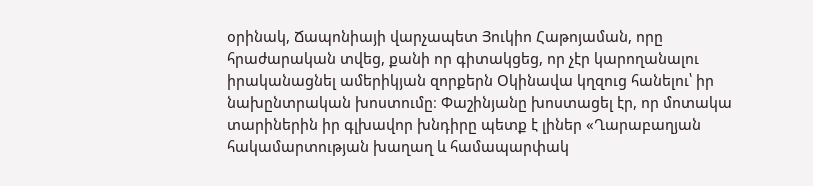օրինակ, Ճապոնիայի վարչապետ Յուկիո Հաթոյաման, որը հրաժարական տվեց, քանի որ գիտակցեց, որ չէր կարողանալու իրականացնել ամերիկյան զորքերն Օկինավա կղզուց հանելու՝ իր նախընտրական խոստումը։ Փաշինյանը խոստացել էր, որ մոտակա տարիներին իր գլխավոր խնդիրը պետք է լիներ «Ղարաբաղյան հակամարտության խաղաղ և համապարփակ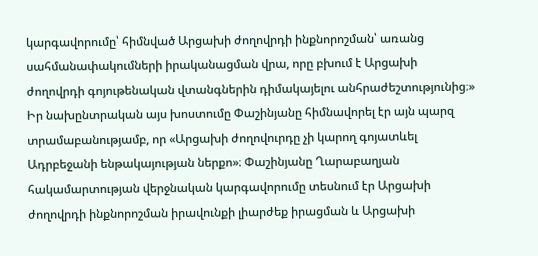կարգավորումը՝ հիմնված Արցախի ժողովրդի ինքնորոշման՝ առանց սահմանափակումների իրականացման վրա, որը բխում է Արցախի ժողովրդի գոյութենական վտանգներին դիմակայելու անհրաժեշտությունից։» Իր նախընտրական այս խոստումը Փաշինյանը հիմնավորել էր այն պարզ տրամաբանությամբ, որ «Արցախի ժողովուրդը չի կարող գոյատևել Ադրբեջանի ենթակայության ներքո»։ Փաշինյանը Ղարաբաղյան հակամարտության վերջնական կարգավորումը տեսնում էր Արցախի ժողովրդի ինքնորոշման իրավունքի լիարժեք իրացման և Արցախի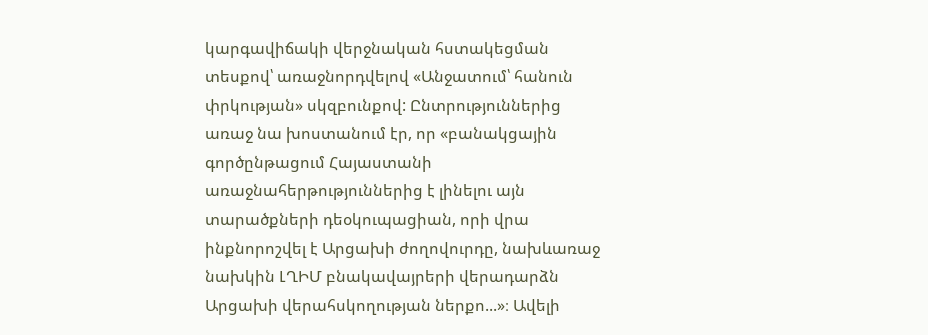կարգավիճակի վերջնական հստակեցման տեսքով՝ առաջնորդվելով «Անջատում՝ հանուն փրկության» սկզբունքով: Ընտրություններից առաջ նա խոստանում էր, որ «բանակցային գործընթացում Հայաստանի առաջնահերթություններից է լինելու այն տարածքների դեօկուպացիան, որի վրա ինքնորոշվել է Արցախի ժողովուրդը, նախևառաջ նախկին ԼՂԻՄ բնակավայրերի վերադարձն Արցախի վերահսկողության ներքո...»։ Ավելի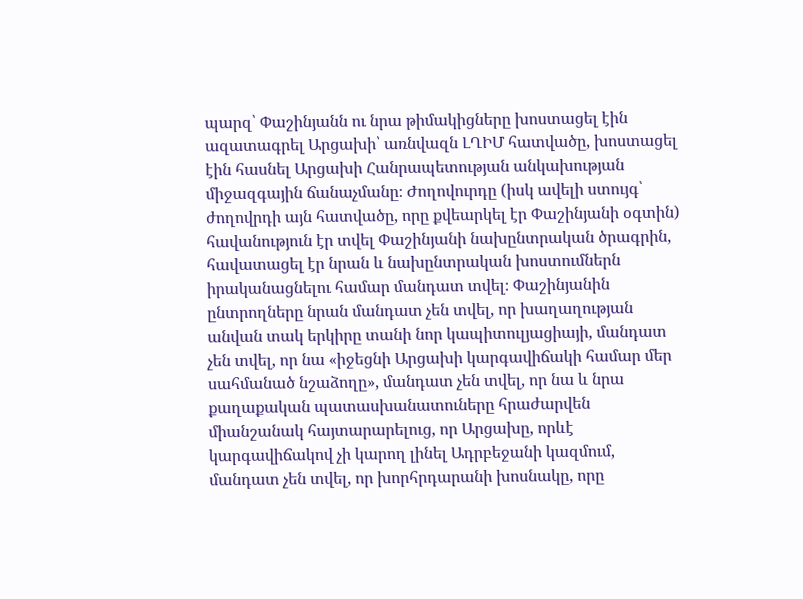պարզ՝ Փաշինյանն ու նրա թիմակիցները խոստացել էին ազատագրել Արցախի՝ առնվազն ԼՂԻՄ հատվածը, խոստացել էին հասնել Արցախի Հանրապետության անկախության միջազգային ճանաչմանը։ Ժողովուրդը (իսկ ավելի ստույգ՝ ժողովրդի այն հատվածը, որը քվեարկել էր Փաշինյանի օգտին) հավանություն էր տվել Փաշինյանի նախընտրական ծրագրին, հավատացել էր նրան և նախընտրական խոստումներն իրականացնելու համար մանդատ տվել։ Փաշինյանին ընտրողները նրան մանդատ չեն տվել, որ խաղաղության անվան տակ երկիրը տանի նոր կապիտուլյացիայի, մանդատ չեն տվել, որ նա «իջեցնի Արցախի կարգավիճակի համար մեր սահմանած նշաձողը», մանդատ չեն տվել, որ նա և նրա քաղաքական պատասխանատուները հրաժարվեն միանշանակ հայտարարելուց, որ Արցախը, որևէ կարգավիճակով չի կարող լինել Ադրբեջանի կազմում, մանդատ չեն տվել, որ խորհրդարանի խոսնակը, որը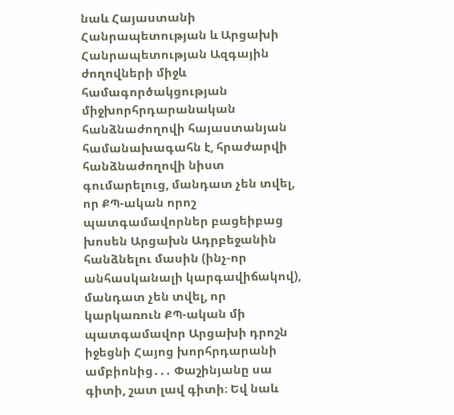նաև Հայաստանի Հանրապետության և Արցախի Հանրապետության Ազգային ժողովների միջև համագործակցության միջխորհրդարանական հանձնաժողովի հայաստանյան համանախագահն է, հրաժարվի հանձնաժողովի նիստ գումարելուց, մանդատ չեն տվել, որ ՔՊ-ական որոշ պատգամավորներ բացեիբաց խոսեն Արցախն Ադրբեջանին հանձնելու մասին (ինչ-որ անհասկանալի կարգավիճակով), մանդատ չեն տվել, որ կարկառուն ՔՊ-ական մի պատգամավոր Արցախի դրոշն իջեցնի Հայոց խորհրդարանի ամբիոնից․․․ Փաշինյանը սա գիտի, շատ լավ գիտի։ Եվ նաև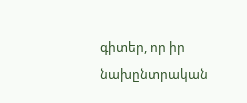գիտեր, որ իր նախընտրական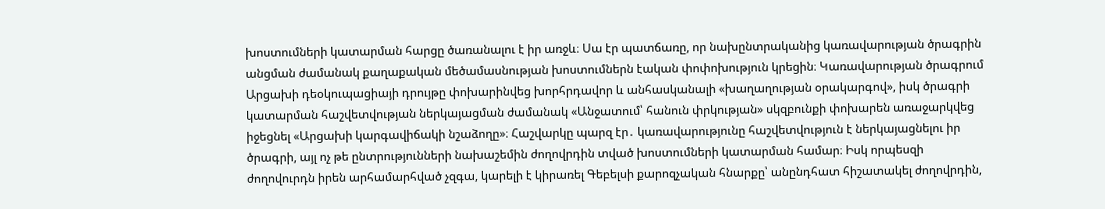խոստումների կատարման հարցը ծառանալու է իր առջև։ Սա էր պատճառը, որ նախընտրականից կառավարության ծրագրին անցման ժամանակ քաղաքական մեծամասնության խոստումներն էական փոփոխություն կրեցին։ Կառավարության ծրագրում Արցախի դեօկուպացիայի դրույթը փոխարինվեց խորհրդավոր և անհասկանալի «խաղաղության օրակարգով», իսկ ծրագրի կատարման հաշվետվության ներկայացման ժամանակ «Անջատում՝ հանուն փրկության» սկզբունքի փոխարեն առաջարկվեց իջեցնել «Արցախի կարգավիճակի նշաձողը»։ Հաշվարկը պարզ էր․ կառավարությունը հաշվետվություն է ներկայացնելու իր ծրագրի, այլ ոչ թե ընտրությունների նախաշեմին ժողովրդին տված խոստումների կատարման համար։ Իսկ որպեսզի ժողովուրդն իրեն արհամարհված չզգա, կարելի է կիրառել Գեբելսի քարոզչական հնարքը՝ անընդհատ հիշատակել ժողովրդին,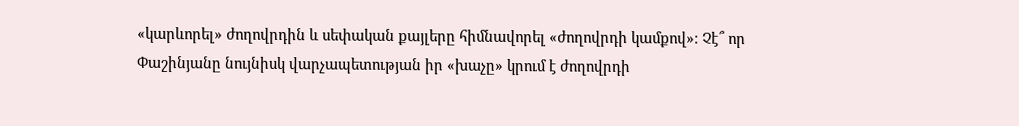«կարևորել» ժողովրդին և սեփական քայլերը հիմնավորել «ժողովրդի կամքով»։ Չէ՞ որ Փաշինյանը նույնիսկ վարչապետության իր «խաչը» կրում է ժողովրդի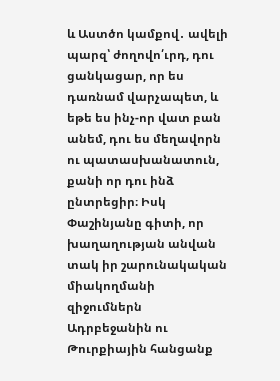և Աստծո կամքով․ ավելի պարզ՝ ժողովո՛ւրդ, դու ցանկացար, որ ես դառնամ վարչապետ, և եթե ես ինչ-որ վատ բան անեմ, դու ես մեղավորն ու պատասխանատուն, քանի որ դու ինձ ընտրեցիր։ Իսկ Փաշինյանը գիտի, որ խաղաղության անվան տակ իր շարունակական միակողմանի զիջումներն Ադրբեջանին ու Թուրքիային հանցանք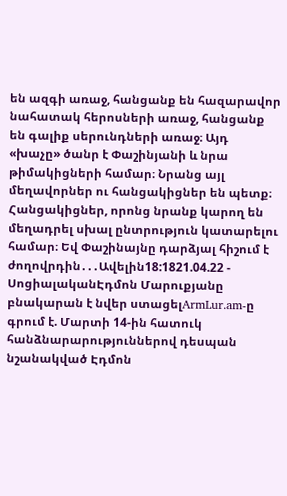են ազգի առաջ, հանցանք են հազարավոր նահատակ հերոսների առաջ, հանցանք են գալիք սերունդների առաջ։ Այդ «խաչը» ծանր է Փաշինյանի և նրա թիմակիցների համար։ Նրանց այլ մեղավորներ ու հանցակիցներ են պետք։ Հանցակիցներ, որոնց նրանք կարող են մեղադրել սխալ ընտրություն կատարելու համար։ Եվ Փաշինայնը դարձյալ հիշում է ժողովրդին․․․Ավելին18:1821.04.22 -
ՍոցիալականԷդմոն Մարուքյանը բնակարան է նվեր ստացելArmLur.am-ը գրում է. Մարտի 14-ին հատուկ հանձնարարություններով դեսպան նշանակված Էդմոն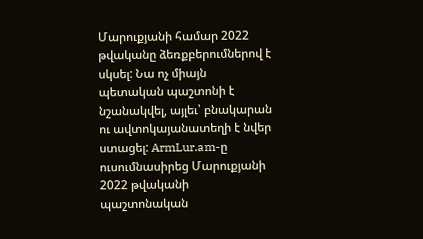Մարուքյանի համար 2022 թվականը ձեռքբերումներով է սկսել: Նա ոչ միայն պետական պաշտոնի է նշանակվել, այլեւ՝ բնակարան ու ավտոկայանատեղի է նվեր ստացել: ArmLur.am-ը ուսումնասիրեց Մարուքյանի 2022 թվականի պաշտոնական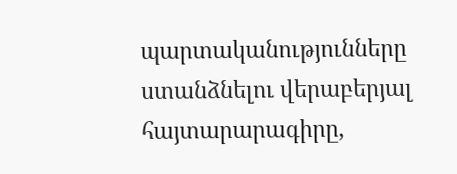պարտականությունները ստանձնելու վերաբերյալ հայտարարագիրը,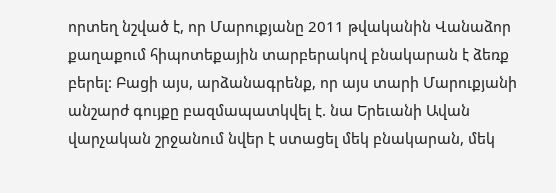որտեղ նշված է, որ Մարուքյանը 2011 թվականին Վանաձոր քաղաքում հիպոտեքային տարբերակով բնակարան է ձեռք բերել: Բացի այս, արձանագրենք, որ այս տարի Մարուքյանի անշարժ գույքը բազմապատկվել է. նա Երեւանի Ավան վարչական շրջանում նվեր է ստացել մեկ բնակարան, մեկ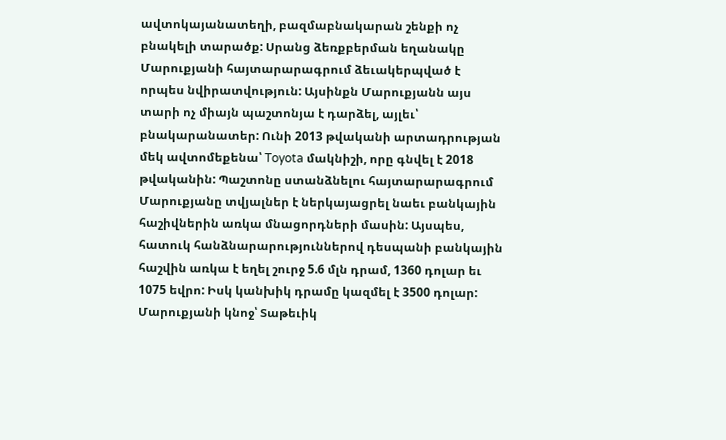ավտոկայանատեղի, բազմաբնակարան շենքի ոչ բնակելի տարածք: Սրանց ձեռքբերման եղանակը Մարուքյանի հայտարարագրում ձեւակերպված է որպես նվիրատվություն: Այսինքն Մարուքյանն այս տարի ոչ միայն պաշտոնյա է դարձել, այլեւ՝ բնակարանատեր: Ունի 2013 թվականի արտադրության մեկ ավտոմեքենա՝ Toyota մակնիշի, որը գնվել է 2018 թվականին: Պաշտոնը ստանձնելու հայտարարագրում Մարուքյանը տվյալներ է ներկայացրել նաեւ բանկային հաշիվներին առկա մնացորդների մասին: Այսպես, հատուկ հանձնարարություններով դեսպանի բանկային հաշվին առկա է եղել շուրջ 5.6 մլն դրամ, 1360 դոլար եւ 1075 եվրո: Իսկ կանխիկ դրամը կազմել է 3500 դոլար: Մարուքյանի կնոջ՝ Տաթեւիկ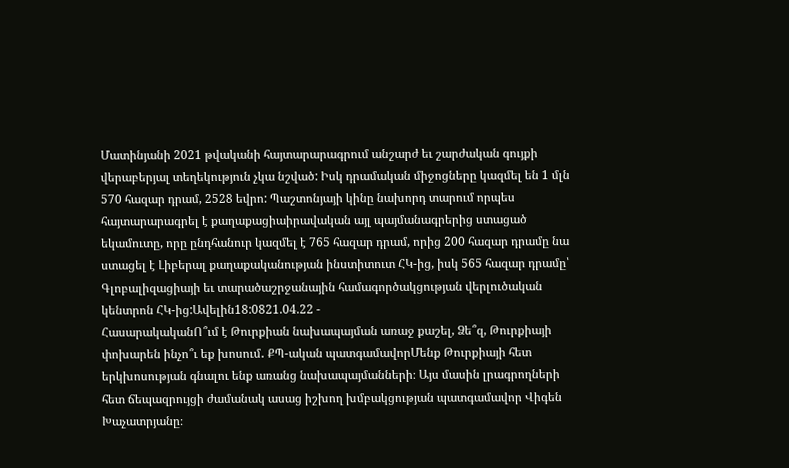Մատինյանի 2021 թվականի հայտարարագրում անշարժ եւ շարժական գույքի վերաբերյալ տեղեկություն չկա նշված: Իսկ դրամական միջոցները կազմել են 1 մլն 570 հազար դրամ, 2528 եվրո: Պաշտոնյայի կինը նախորդ տարում որպես հայտարարագրել է քաղաքացիաիրավական այլ պայմանագրերից ստացած եկամուտը, որը ընդհանուր կազմել է 765 հազար դրամ, որից 200 հազար դրամը նա ստացել է Լիբերալ քաղաքականության ինստիտուտ ՀԿ-ից, իսկ 565 հազար դրամը՝ Գլոբալիզացիայի եւ տարածաշրջանային համագործակցության վերլուծական կենտրոն ՀԿ-ից:Ավելին18:0821.04.22 -
ՀասարակականՈ՞ւմ է Թուրքիան նախապայման առաջ քաշել, Ձե՞զ, Թուրքիայի փոխարեն ինչո՞ւ եք խոսում․ ՔՊ-ական պատգամավորՄենք Թուրքիայի հետ երկխոսության գնալու ենք առանց նախապայմանների։ Այս մասին լրագրողների հետ ճեպազրույցի ժամանակ ասաց իշխող խմբակցության պատգամավոր Վիգեն Խաչատրյանը։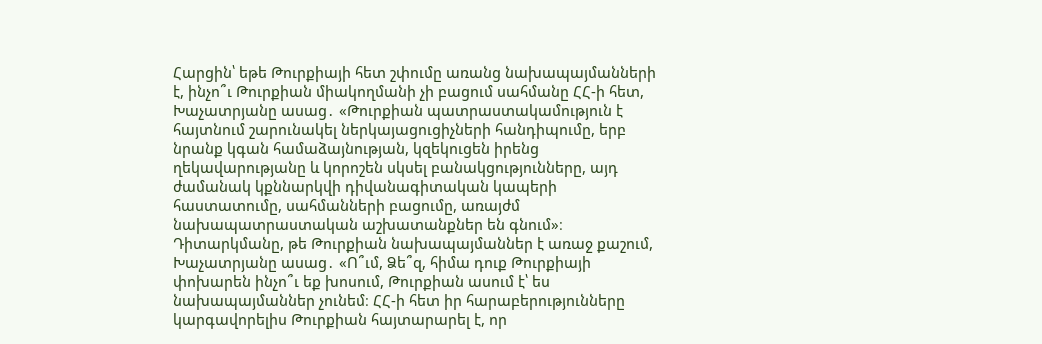Հարցին՝ եթե Թուրքիայի հետ շփումը առանց նախապայմանների է, ինչո՞ւ Թուրքիան միակողմանի չի բացում սահմանը ՀՀ-ի հետ, Խաչատրյանը ասաց․ «Թուրքիան պատրաստակամություն է հայտնում շարունակել ներկայացուցիչների հանդիպումը, երբ նրանք կգան համաձայնության, կզեկուցեն իրենց ղեկավարությանը և կորոշեն սկսել բանակցությունները, այդ ժամանակ կքննարկվի դիվանագիտական կապերի հաստատումը, սահմանների բացումը, առայժմ նախապատրաստական աշխատանքներ են գնում»։ Դիտարկմանը, թե Թուրքիան նախապայմաններ է առաջ քաշում, Խաչատրյանը ասաց․ «Ո՞ւմ, Ձե՞զ, հիմա դուք Թուրքիայի փոխարեն ինչո՞ւ եք խոսում, Թուրքիան ասում է՝ ես նախապայմաններ չունեմ։ ՀՀ-ի հետ իր հարաբերությունները կարգավորելիս Թուրքիան հայտարարել է, որ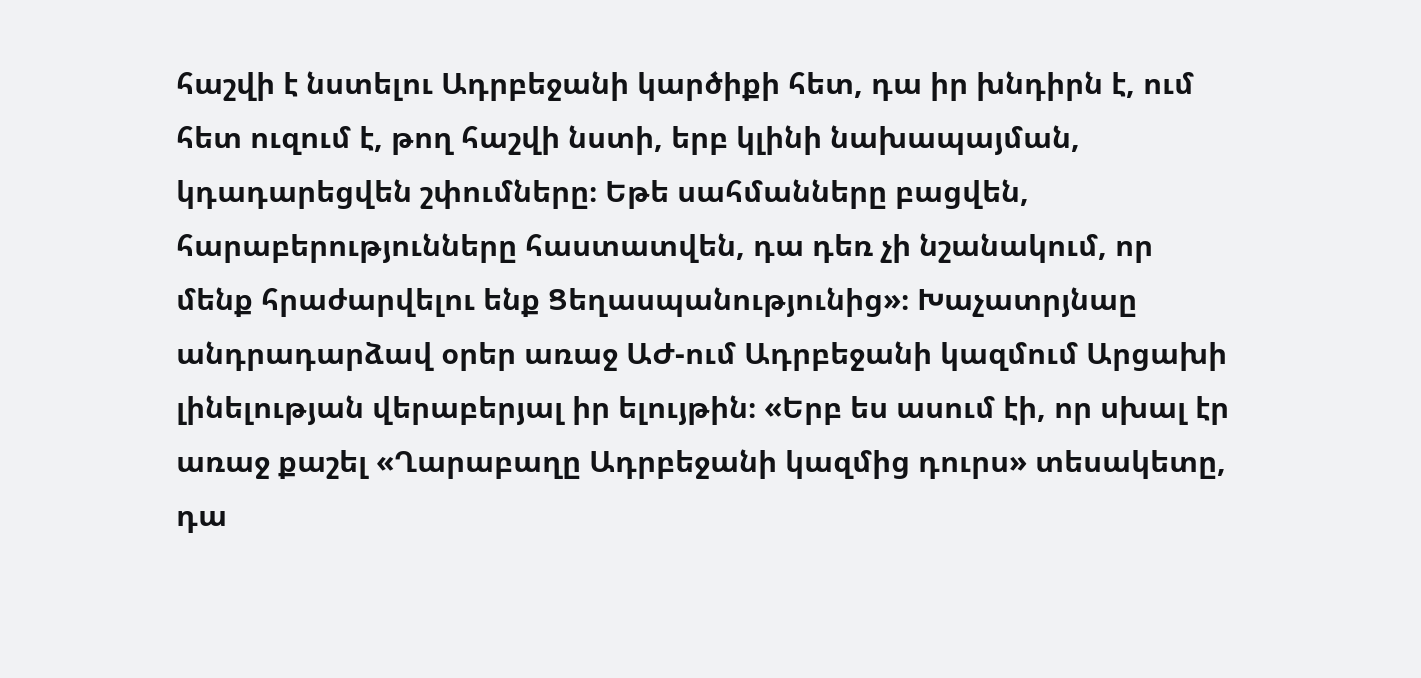հաշվի է նստելու Ադրբեջանի կարծիքի հետ, դա իր խնդիրն է, ում հետ ուզում է, թող հաշվի նստի, երբ կլինի նախապայման, կդադարեցվեն շփումները։ Եթե սահմանները բացվեն, հարաբերությունները հաստատվեն, դա դեռ չի նշանակում, որ մենք հրաժարվելու ենք Ցեղասպանությունից»։ Խաչատրյնաը անդրադարձավ օրեր առաջ ԱԺ-ում Ադրբեջանի կազմում Արցախի լինելության վերաբերյալ իր ելույթին։ «Երբ ես ասում էի, որ սխալ էր առաջ քաշել «Ղարաբաղը Ադրբեջանի կազմից դուրս» տեսակետը, դա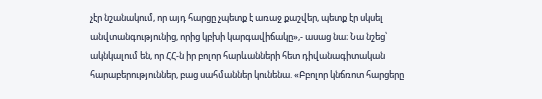չէր նշանակում, որ այդ հարցը չպետք է առաջ քաշվեր, պետք էր սկսել անվտանգությունից, որից կբխի կարգավիճակը»,- ասաց նա։ Նա նշեց՝ ակնկալում են, որ ՀՀ-ն իր բոլոր հարևանների հետ դիվանագիտական հարաբերություններ, բաց սահմաններ կունենա. «Բբոլոր կնճռոտ հարցերը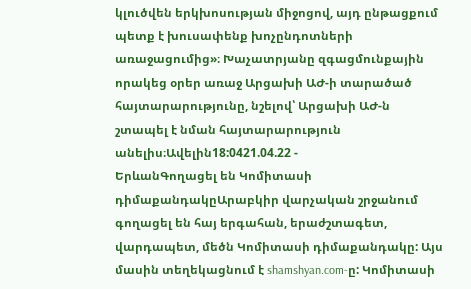կլուծվեն երկխոսության միջոցով, այդ ընթացքում պետք է խուսափենք խոչընդոտների առաջացումից»։ Խաչատրյանը զգացմունքային որակեց օրեր առաջ Արցախի ԱԺ-ի տարածած հայտարարությունը, նշելով՝ Արցախի ԱԺ-ն շտապել է նման հայտարարություն անելիս։Ավելին18:0421.04.22 -
ԵրևանԳողացել են Կոմիտասի դիմաքանդակըԱրաբկիր վարչական շրջանում գողացել են հայ երգահան, երաժշտագետ, վարդապետ, մեծն Կոմիտասի դիմաքանդակը: Այս մասին տեղեկացնում է shamshyan.com-ը: Կոմիտասի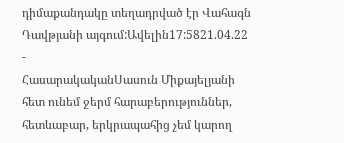դիմաքանդակը տեղադրված էր Վահագն Դավթյանի այգում:Ավելին17:5821.04.22 -
ՀասարակականՍասուն Միքայելյանի հետ ունեմ ջերմ հարաբերություններ, հետևաբար, երկրապահից չեմ կարող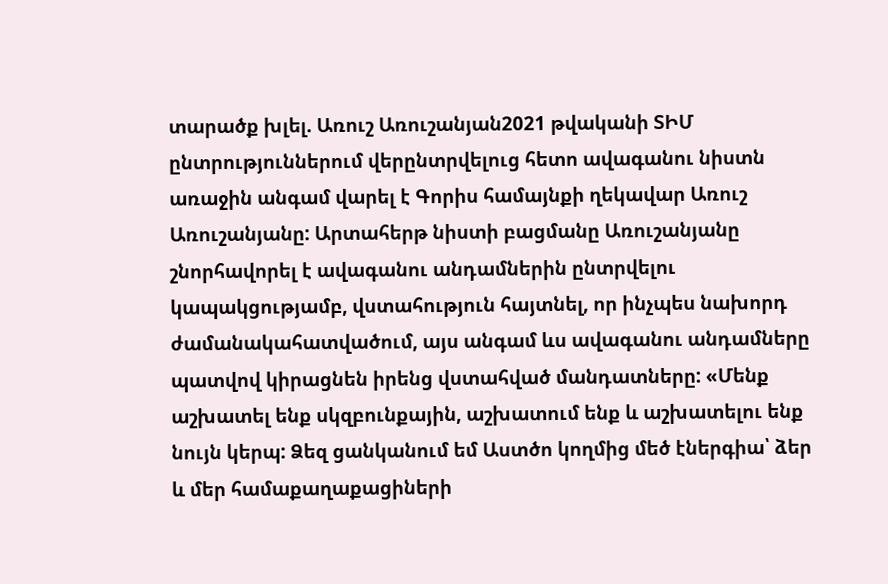տարածք խլել. Առուշ Առուշանյան2021 թվականի ՏԻՄ ընտրություններում վերընտրվելուց հետո ավագանու նիստն առաջին անգամ վարել է Գորիս համայնքի ղեկավար Առուշ Առուշանյանը: Արտահերթ նիստի բացմանը Առուշանյանը շնորհավորել է ավագանու անդամներին ընտրվելու կապակցությամբ, վստահություն հայտնել, որ ինչպես նախորդ ժամանակահատվածում, այս անգամ ևս ավագանու անդամները պատվով կիրացնեն իրենց վստահված մանդատները: «Մենք աշխատել ենք սկզբունքային, աշխատում ենք և աշխատելու ենք նույն կերպ: Ձեզ ցանկանում եմ Աստծո կողմից մեծ էներգիա՝ ձեր և մեր համաքաղաքացիների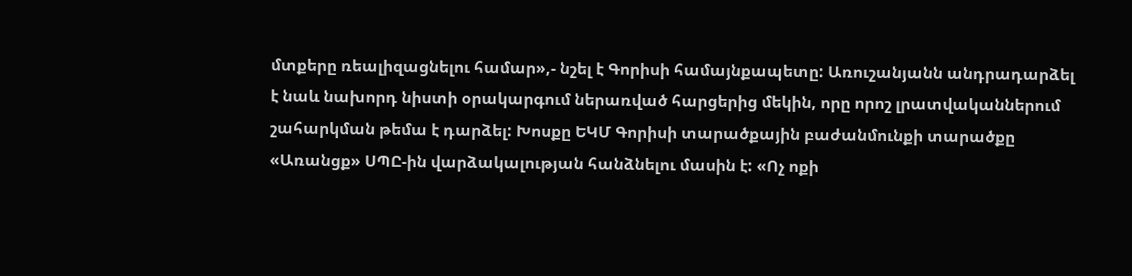մտքերը ռեալիզացնելու համար»,- նշել է Գորիսի համայնքապետը: Առուշանյանն անդրադարձել է նաև նախորդ նիստի օրակարգում ներառված հարցերից մեկին, որը որոշ լրատվականներում շահարկման թեմա է դարձել: Խոսքը ԵԿՄ Գորիսի տարածքային բաժանմունքի տարածքը «Առանցք» ՍՊԸ-ին վարձակալության հանձնելու մասին է: «Ոչ ոքի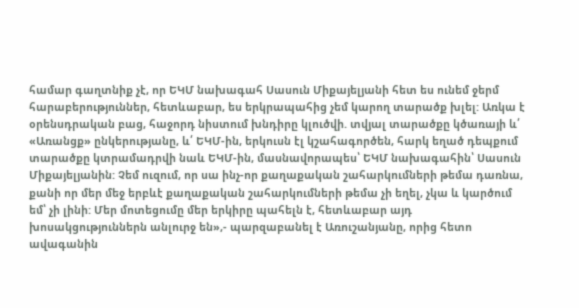համար գաղտնիք չէ, որ ԵԿՄ նախագահ Սասուն Միքայելյանի հետ ես ունեմ ջերմ հարաբերություններ, հետևաբար, ես երկրապահից չեմ կարող տարածք խլել: Առկա է օրենսդրական բաց, հաջորդ նիստում խնդիրը կլուծվի. տվյալ տարածքը կծառայի և՛ «Առանցք» ընկերությանը, և՛ ԵԿՄ-ին, երկուսն էլ կշահագործեն, հարկ եղած դեպքում տարածքը կտրամադրվի նաև ԵԿՄ-ին, մասնավորապես՝ ԵԿՄ նախագահին՝ Սասուն Միքայելյանին: Չեմ ուզում, որ սա ինչ-որ քաղաքական շահարկումների թեմա դառնա, քանի որ մեր մեջ երբևէ քաղաքական շահարկումների թեմա չի եղել, չկա և կարծում եմ՝ չի լինի: Մեր մոտեցումը մեր երկիրը պահելն է, հետևաբար այդ խոսակցություններն անլուրջ են»,- պարզաբանել է Առուշանյանը, որից հետո ավագանին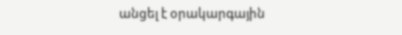անցել է օրակարգային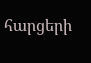հարցերի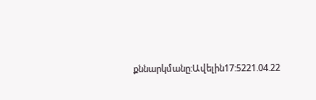քննարկմանը:Ավելին17:5221.04.22